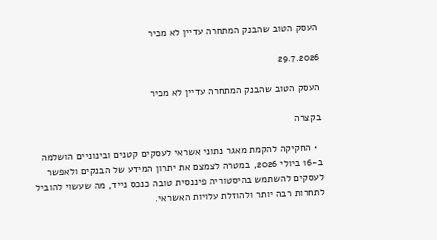העסק הטוב שהבנק המתחרה עדיין לא מכיר

29.7.2026

העסק הטוב שהבנק המתחרה עדיין לא מכיר

בקצרה

  • החקיקה להקמת מאגר נתוני אשראי לעסקים קטנים ובינוניים הושלמה ב-16 ביולי 2026, במטרה לצמצם את יתרון המידע של הבנקים ולאפשר לעסקים להשתמש בהיסטוריה פיננסית טובה כנכס נייד, מה שעשוי להוביל לתחרות רבה יותר ולהוזלת עלויות האשראי.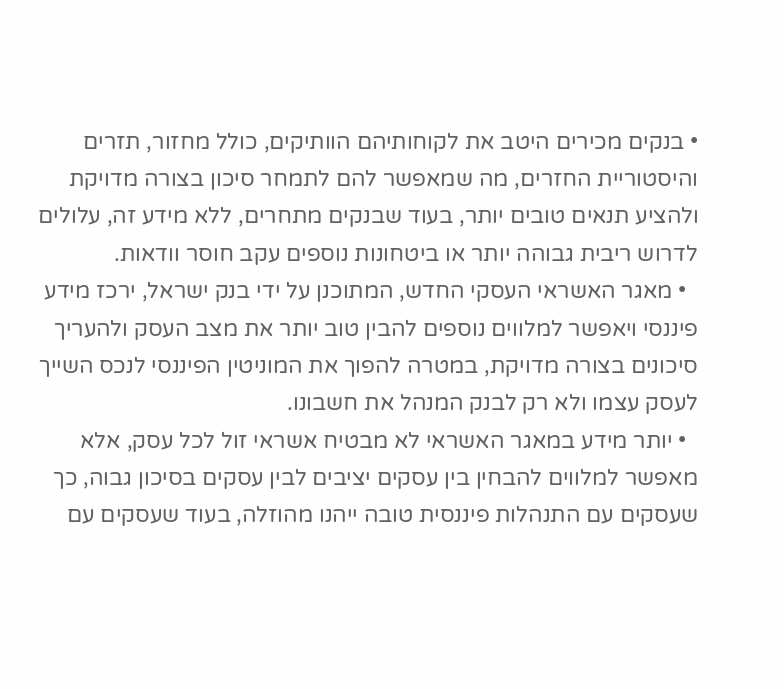• בנקים מכירים היטב את לקוחותיהם הוותיקים, כולל מחזור, תזרים והיסטוריית החזרים, מה שמאפשר להם לתמחר סיכון בצורה מדויקת ולהציע תנאים טובים יותר, בעוד שבנקים מתחרים, ללא מידע זה, עלולים לדרוש ריבית גבוהה יותר או ביטחונות נוספים עקב חוסר וודאות.
  • מאגר האשראי העסקי החדש, המתוכנן על ידי בנק ישראל, ירכז מידע פיננסי ויאפשר למלווים נוספים להבין טוב יותר את מצב העסק ולהעריך סיכונים בצורה מדויקת, במטרה להפוך את המוניטין הפיננסי לנכס השייך לעסק עצמו ולא רק לבנק המנהל את חשבונו.
  • יותר מידע במאגר האשראי לא מבטיח אשראי זול לכל עסק, אלא מאפשר למלווים להבחין בין עסקים יציבים לבין עסקים בסיכון גבוה, כך שעסקים עם התנהלות פיננסית טובה ייהנו מהוזלה, בעוד שעסקים עם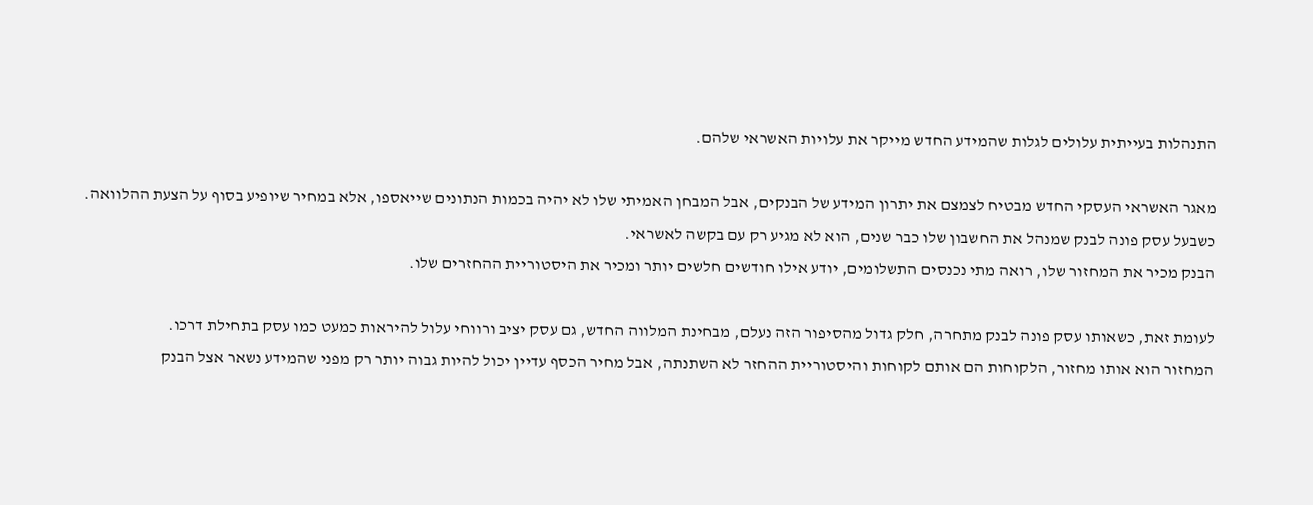התנהלות בעייתית עלולים לגלות שהמידע החדש מייקר את עלויות האשראי שלהם.

מאגר האשראי העסקי החדש מבטיח לצמצם את יתרון המידע של הבנקים, אבל המבחן האמיתי שלו לא יהיה בכמות הנתונים שייאספו, אלא במחיר שיופיע בסוף על הצעת ההלוואה.
כשבעל עסק פונה לבנק שמנהל את החשבון שלו כבר שנים, הוא לא מגיע רק עם בקשה לאשראי.
הבנק מכיר את המחזור שלו, רואה מתי נכנסים התשלומים, יודע אילו חודשים חלשים יותר ומכיר את היסטוריית ההחזרים שלו.

לעומת זאת, כשאותו עסק פונה לבנק מתחרה, חלק גדול מהסיפור הזה נעלם, מבחינת המלווה החדש, גם עסק יציב ורווחי עלול להיראות כמעט כמו עסק בתחילת דרכו.
המחזור הוא אותו מחזור, הלקוחות הם אותם לקוחות והיסטוריית ההחזר לא השתנתה, אבל מחיר הכסף עדיין יכול להיות גבוה יותר רק מפני שהמידע נשאר אצל הבנק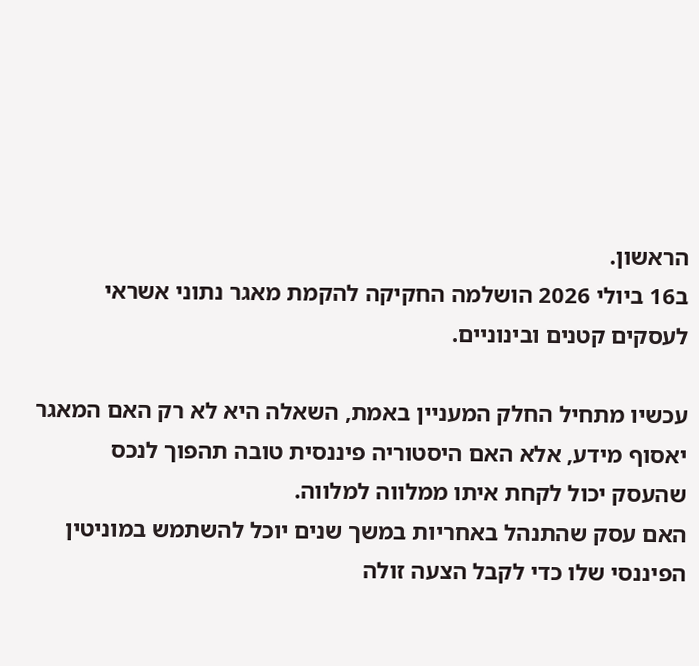הראשון.
ב16 ביולי 2026 הושלמה החקיקה להקמת מאגר נתוני אשראי לעסקים קטנים ובינוניים.

עכשיו מתחיל החלק המעניין באמת, השאלה היא לא רק האם המאגר יאסוף מידע, אלא האם היסטוריה פיננסית טובה תהפוך לנכס שהעסק יכול לקחת איתו ממלווה למלווה.
האם עסק שהתנהל באחריות במשך שנים יוכל להשתמש במוניטין הפיננסי שלו כדי לקבל הצעה זולה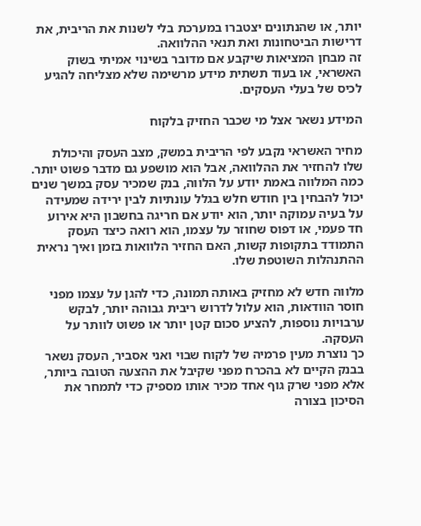יותר, או שהנתונים יצטברו במערכת בלי לשנות את הריבית, את דרישות הביטחונות ואת תנאי ההלוואה.
זה מבחן המציאות שיקבע אם מדובר בשינוי אמיתי בשוק האשראי, או בעוד תשתית מידע מרשימה שלא מצליחה להגיע לכיס של בעלי העסקים.

המידע נשאר אצל מי שכבר החזיק בלקוח

מחיר האשראי נקבע לפי הריבית במשק, מצב העסק והיכולת שלו להחזיר את ההלוואה, אבל הוא מושפע גם מדבר פשוט יותר.
כמה המלווה באמת יודע על הלווה, בנק שמכיר עסק במשך שנים יכול להבחין בין חודש חלש בגלל עונתיות לבין ירידה שמעידה על בעיה עמוקה יותר, הוא יודע אם חריגה בחשבון היא אירוע חד פעמי, או דפוס שחוזר על עצמו, הוא רואה כיצד העסק התמודד בתקופות קשות, האם החזיר הלוואות בזמן ואיך נראית ההתנהלות השוטפת שלו.

מלווה חדש לא מחזיק באותה תמונה, כדי להגן על עצמו מפני חוסר הוודאות, הוא עלול לדרוש ריבית גבוהה יותר, לבקש ערבויות נוספות, להציע סכום קטן יותר או פשוט לוותר על העסקה.
כך נוצרת מעין פרמיה של לקוח שבוי ואני אסביר, העסק נשאר בבנק הקיים לא בהכרח מפני שקיבל את ההצעה הטובה ביותר, אלא מפני שרק גוף אחד מכיר אותו מספיק כדי לתמחר את הסיכון בצורה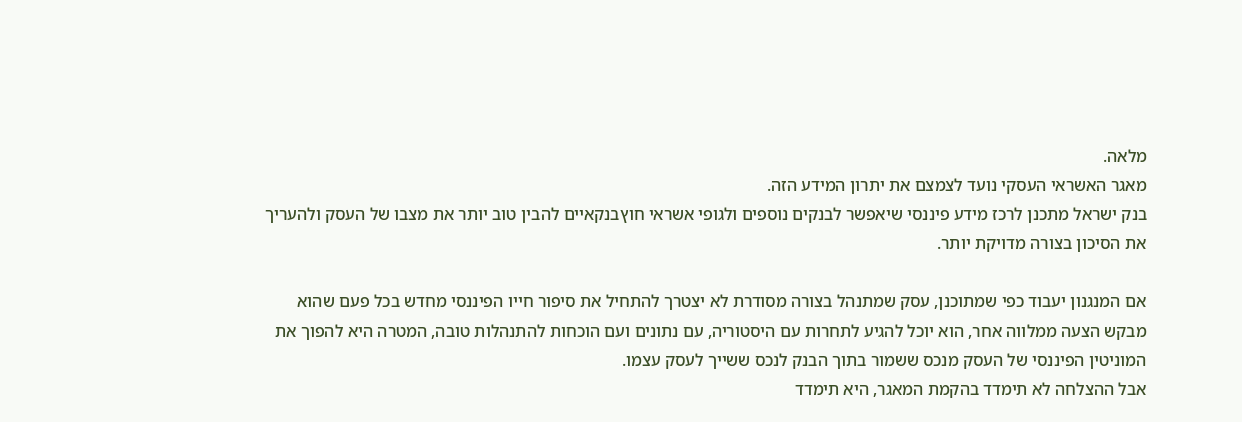מלאה.
מאגר האשראי העסקי נועד לצמצם את יתרון המידע הזה.
בנק ישראל מתכנן לרכז מידע פיננסי שיאפשר לבנקים נוספים ולגופי אשראי חוץבנקאיים להבין טוב יותר את מצבו של העסק ולהעריך את הסיכון בצורה מדויקת יותר.

אם המנגנון יעבוד כפי שמתוכנן, עסק שמתנהל בצורה מסודרת לא יצטרך להתחיל את סיפור חייו הפיננסי מחדש בכל פעם שהוא מבקש הצעה ממלווה אחר, הוא יוכל להגיע לתחרות עם היסטוריה, עם נתונים ועם הוכחות להתנהלות טובה, המטרה היא להפוך את המוניטין הפיננסי של העסק מנכס ששמור בתוך הבנק לנכס ששייך לעסק עצמו.
אבל ההצלחה לא תימדד בהקמת המאגר, היא תימדד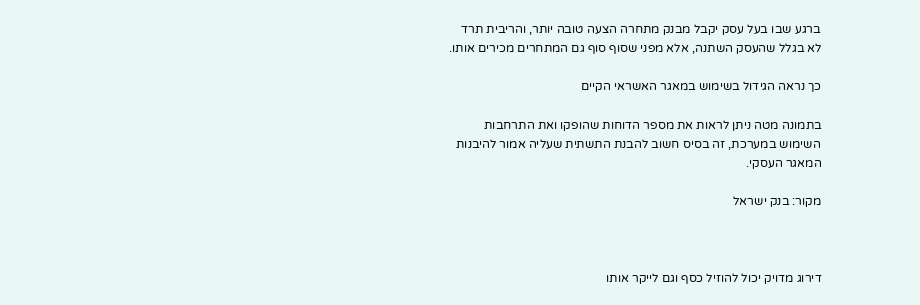ברגע שבו בעל עסק יקבל מבנק מתחרה הצעה טובה יותר, והריבית תרד לא בגלל שהעסק השתנה, אלא מפני שסוף סוף גם המתחרים מכירים אותו.

כך נראה הגידול בשימוש במאגר האשראי הקיים

בתמונה מטה ניתן לראות את מספר הדוחות שהופקו ואת התרחבות השימוש במערכת, זה בסיס חשוב להבנת התשתית שעליה אמור להיבנות המאגר העסקי.

מקור: בנק ישראל



דירוג מדויק יכול להוזיל כסף וגם לייקר אותו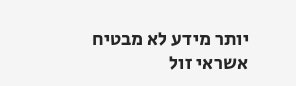יותר מידע לא מבטיח אשראי זול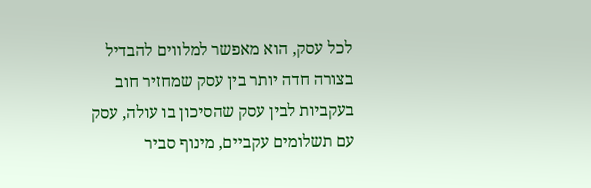לכל עסק, הוא מאפשר למלווים להבדיל בצורה חדה יותר בין עסק שמחזיר חוב בעקביות לבין עסק שהסיכון בו עולה, עסק עם תשלומים עקביים, מינוף סביר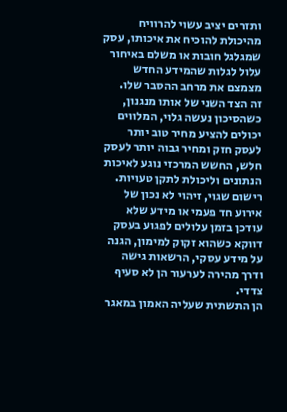ותזרים יציב עשוי להרוויח מהיכולת להוכיח את איכותו, עסק שמגלגל חובות או משלם באיחור עלול לגלות שהמידע החדש מצמצם את מרחב ההסבר שלו.
זה הצד השני של אותו מנגנון, כשהסיכון נעשה גלוי, המלווים יכולים להציע מחיר טוב יותר לעסק חזק ומחיר גבוה יותר לעסק חלש, החשש המרכזי נוגע לאיכות הנתונים וליכולת לתקן טעויות.
רישום שגוי, זיהוי לא נכון של אירוע חד פעמי או מידע שלא עודכן בזמן עלולים לפגוע בעסק דווקא כשהוא זקוק למימון, הגנה על מידע עסקי, הרשאות גישה ודרך מהירה לערעור הן לא סעיף צדדי.
הן התשתית שעליה האמון במאגר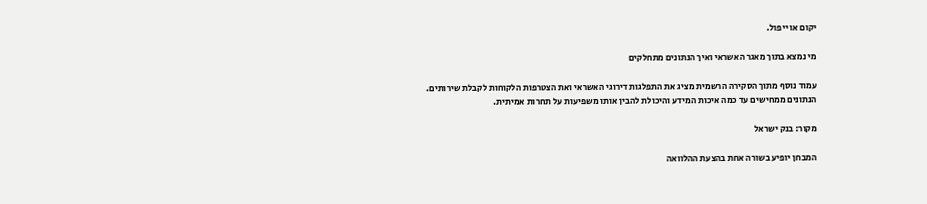יקום או ייפול.

מי נמצא בתוך מאגר האשראי ואיך הנתונים מתחלקים

עמוד נוסף מתוך הסקירה הרשמית מציג את התפלגות דירוגי האשראי ואת הצטרפות הלקוחות לקבלת שירותים.
הנתונים ממחישים עד כמה איכות המידע והיכולת להבין אותו משפיעות על תחרות אמיתית.

מקור: בנק ישראל

המבחן יופיע בשורה אחת בהצעת ההלוואה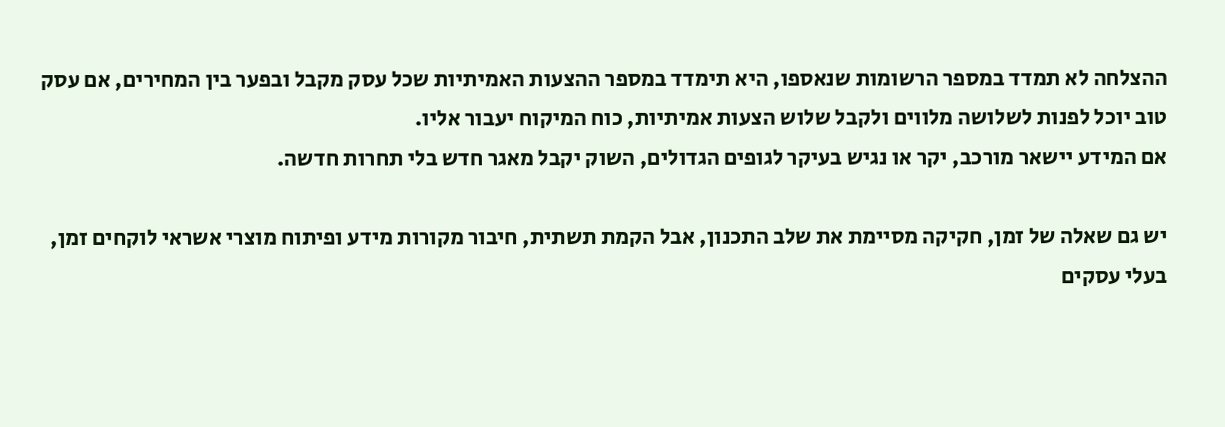ההצלחה לא תמדד במספר הרשומות שנאספו, היא תימדד במספר ההצעות האמיתיות שכל עסק מקבל ובפער בין המחירים, אם עסק טוב יוכל לפנות לשלושה מלווים ולקבל שלוש הצעות אמיתיות, כוח המיקוח יעבור אליו.
אם המידע יישאר מורכב, יקר או נגיש בעיקר לגופים הגדולים, השוק יקבל מאגר חדש בלי תחרות חדשה.

יש גם שאלה של זמן, חקיקה מסיימת את שלב התכנון, אבל הקמת תשתית, חיבור מקורות מידע ופיתוח מוצרי אשראי לוקחים זמן, בעלי עסקים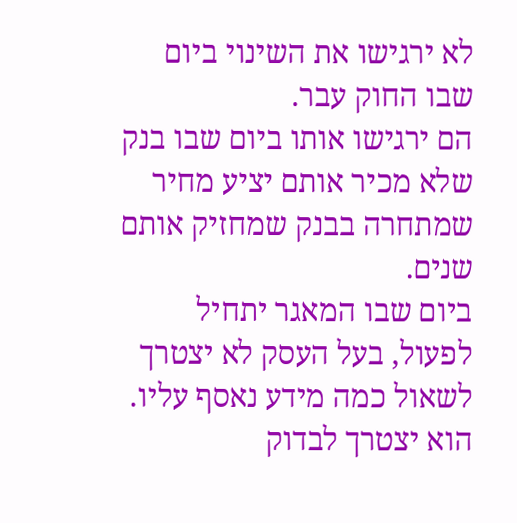לא ירגישו את השינוי ביום שבו החוק עבר.
הם ירגישו אותו ביום שבו בנק שלא מכיר אותם יציע מחיר שמתחרה בבנק שמחזיק אותם שנים.
ביום שבו המאגר יתחיל לפעול, בעל העסק לא יצטרך לשאול כמה מידע נאסף עליו.
הוא יצטרך לבדוק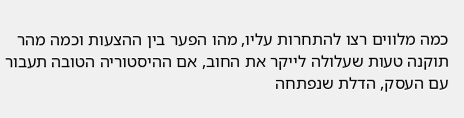כמה מלווים רצו להתחרות עליו, מהו הפער בין ההצעות וכמה מהר תוקנה טעות שעלולה לייקר את החוב, אם ההיסטוריה הטובה תעבור עם העסק, הדלת שנפתחה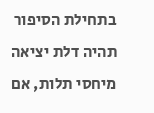בתחילת הסיפור תהיה דלת יציאה מיחסי תלות, אם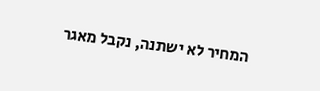המחיר לא ישתנה, נקבל מאגר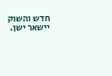חדש והשוק יישאר ישן.